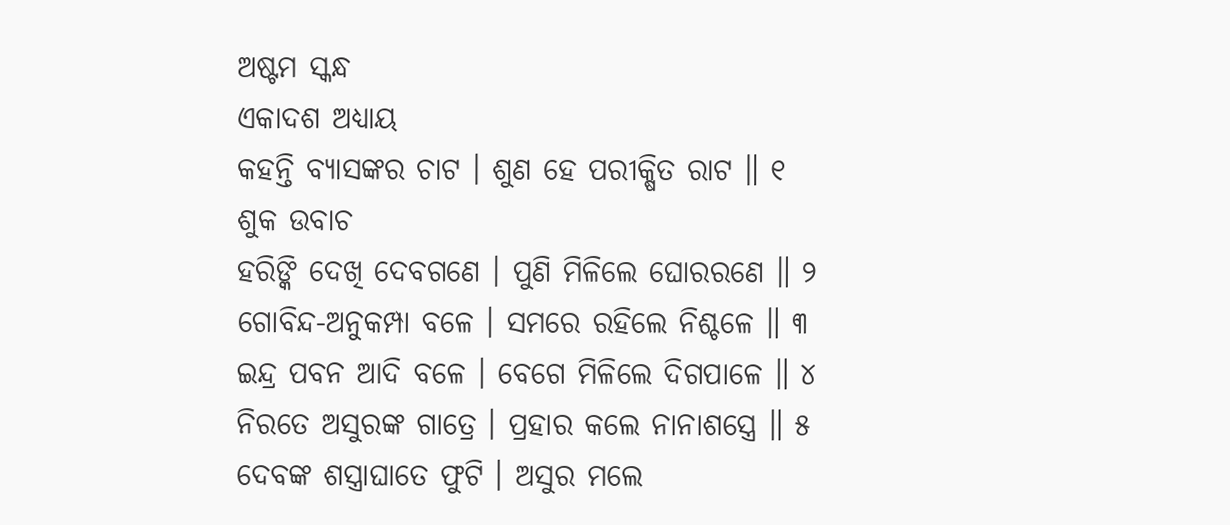ଅଷ୍ଟମ ସ୍କନ୍ଧ
ଏକାଦଶ ଅଧ୍ୟାୟ
କହନ୍ତି ବ୍ୟାସଙ୍କର ଚାଟ । ଶୁଣ ହେ ପରୀକ୍ଷିତ ରାଟ ॥ ୧
ଶୁକ ଉବାଚ
ହରିଙ୍କି ଦେଖି ଦେବଗଣେ । ପୁଣି ମିଳିଲେ ଘୋରରଣେ ॥ ୨
ଗୋବିନ୍ଦ-ଅନୁକମ୍ପା ବଳେ । ସମରେ ରହିଲେ ନିଶ୍ଚଳେ ॥ ୩
ଇନ୍ଦ୍ର ପବନ ଆଦି ବଳେ । ବେଗେ ମିଳିଲେ ଦିଗପାଳେ ॥ ୪
ନିରତେ ଅସୁରଙ୍କ ଗାତ୍ରେ । ପ୍ରହାର କଲେ ନାନାଶସ୍ତ୍ରେ ॥ ୫
ଦେବଙ୍କ ଶସ୍ତ୍ରାଘାତେ ଫୁଟି । ଅସୁର ମଲେ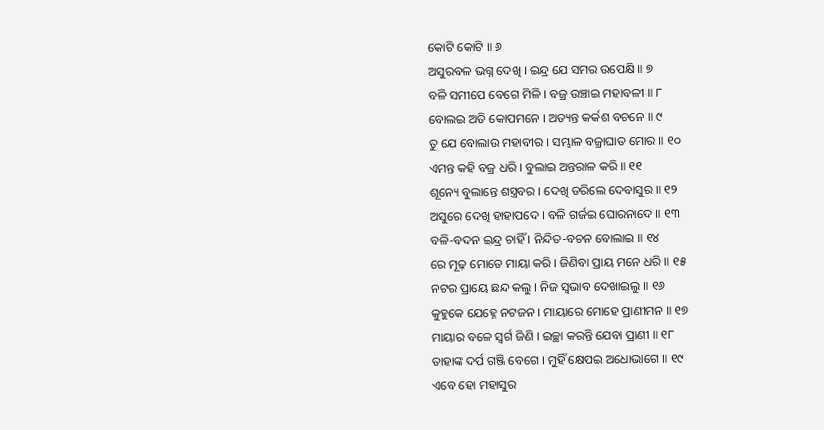କୋଟି କୋଟି ॥ ୬
ଅସୁରବଳ ଭଗ୍ନ ଦେଖି । ଇନ୍ଦ୍ର ଯେ ସମର ଉପେକ୍ଷି ॥ ୭
ବଳି ସମୀପେ ବେଗେ ମିଳି । ବଜ୍ର ଉଞ୍ଚାଇ ମହାବଳୀ ॥ ୮
ବୋଲଇ ଅତି କୋପମନେ । ଅତ୍ୟନ୍ତ କର୍କଶ ବଚନେ ॥ ୯
ତୁ ଯେ ବୋଲାଉ ମହାବୀର । ସମ୍ଭାଳ ବଜ୍ରାଘାତ ମୋର ॥ ୧୦
ଏମନ୍ତ କହି ବଜ୍ର ଧରି । ବୁଲାଇ ଅନ୍ତରାଳ କରି ॥ ୧୧
ଶୂନ୍ୟେ ବୁଲାନ୍ତେ ଶସ୍ତ୍ରବର । ଦେଖି ଡରିଲେ ଦେବାସୁର ॥ ୧୨
ଅସୁରେ ଦେଖି ହାହାପଦେ । ବଳି ଗର୍ଜଇ ଘୋରନାଦେ ॥ ୧୩
ବଳି-ବଦନ ଇନ୍ଦ୍ର ଚାହିଁ । ନିନ୍ଦିତ-ବଚନ ବୋଲାଇ ॥ ୧୪
ରେ ମୂଢ଼ ମୋତେ ମାୟା କରି । ଜିଣିବା ପ୍ରାୟ ମନେ ଧରି ॥ ୧୫
ନଟର ପ୍ରାୟେ ଛନ୍ଦ କଲୁ । ନିଜ ସ୍ୱଭାବ ଦେଖାଇଲୁ ॥ ୧୬
କୁହୁକେ ଯେହ୍ନେ ନଟଜନ । ମାୟାରେ ମୋହେ ପ୍ରାଣୀମନ ॥ ୧୭
ମାୟାର ବଳେ ସ୍ୱର୍ଗ ଜିଣି । ଇଚ୍ଛା କରନ୍ତି ଯେବା ପ୍ରାଣୀ ॥ ୧୮
ତାହାଙ୍କ ଦର୍ପ ଗଞ୍ଜି ବେଗେ । ମୁହିଁ କ୍ଷେପଇ ଅଧୋଭାଗେ ॥ ୧୯
ଏବେ ହୋ ମହାସୁର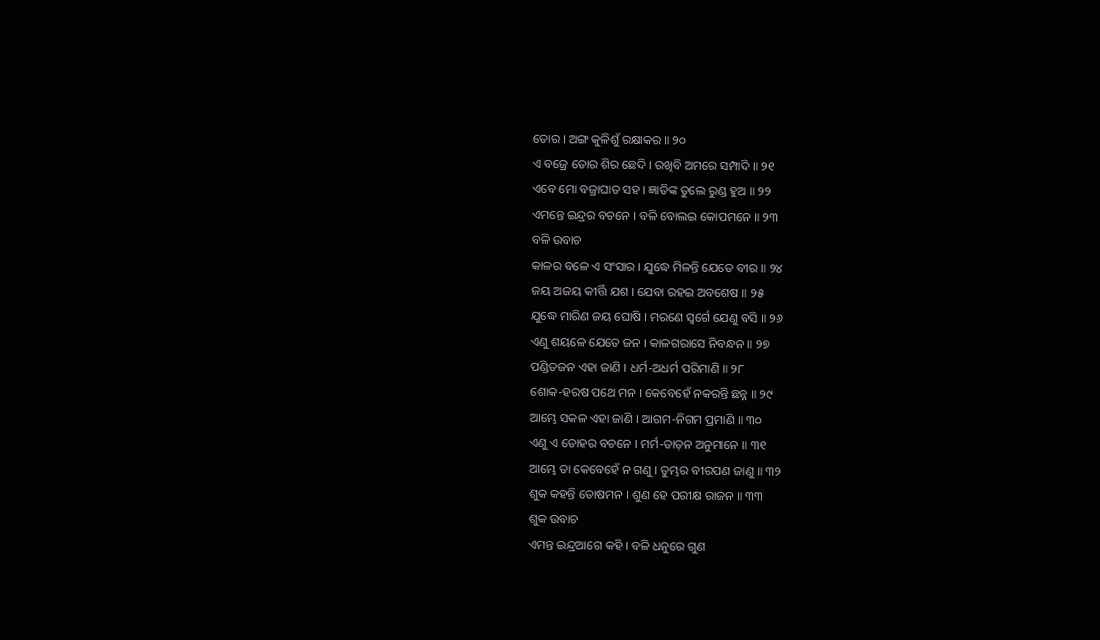ତୋର । ଅଙ୍ଗ କୁଳିଶୁଁ ରକ୍ଷାକର ॥ ୨୦
ଏ ବଜ୍ରେ ତୋର ଶିର ଛେଦି । ରଖିବି ଅମରେ ସମ୍ପାଦି ॥ ୨୧
ଏବେ ମୋ ବଜ୍ରାଘାତ ସହ । ଜ୍ଞାତିଙ୍କ ତୁଲେ ରୁଣ୍ଡ ହୁଅ ॥ ୨୨
ଏମନ୍ତେ ଇନ୍ଦ୍ରର ବଚନେ । ବଳି ବୋଲଇ କୋପମନେ ॥ ୨୩
ବଳି ଉବାଚ
କାଳର ବଳେ ଏ ସଂସାର । ଯୁଦ୍ଧେ ମିଳନ୍ତି ଯେତେ ବୀର ॥ ୨୪
ଜୟ ଅଜୟ କୀର୍ତ୍ତି ଯଶ । ଯେବା ରହଇ ଅବଶେଷ ॥ ୨୫
ଯୁଦ୍ଧେ ମାରିଣ ଜୟ ଘୋଷି । ମରଣେ ସ୍ୱର୍ଗେ ଯେଣୁ ବସି ॥ ୨୬
ଏଣୁ ଶୟଳେ ଯେତେ ଜନ । କାଳଗରାସେ ନିବନ୍ଧନ ॥ ୨୭
ପଣ୍ଡିତଜନ ଏହା ଜାଣି । ଧର୍ମ-ଅଧର୍ମ ପରିମାଣି ॥ ୨୮
ଶୋକ-ହରଷ ପଥେ ମନ । କେବେହେଁ ନକରନ୍ତି ଛନ୍ନ ॥ ୨୯
ଆମ୍ଭେ ସକଳ ଏହା ଜାଣି । ଆଗମ-ନିଗମ ପ୍ରମାଣି ॥ ୩୦
ଏଣୁ ଏ ତୋହର ବଚନେ । ମର୍ମ-ତାଡ଼ନ ଅନୁମାନେ ॥ ୩୧
ଆମ୍ଭେ ତା କେବେହେଁ ନ ଗଣୁ । ତୁମ୍ଭର ବୀରପଣ ଜାଣୁ ॥ ୩୨
ଶୁକ କହନ୍ତି ତୋଷମନ । ଶୁଣ ହେ ପରୀକ୍ଷ ରାଜନ ॥ ୩୩
ଶୁକ ଉବାଚ
ଏମନ୍ତ ଇନ୍ଦ୍ରଆଗେ କହି । ବଳି ଧନୁରେ ଗୁଣ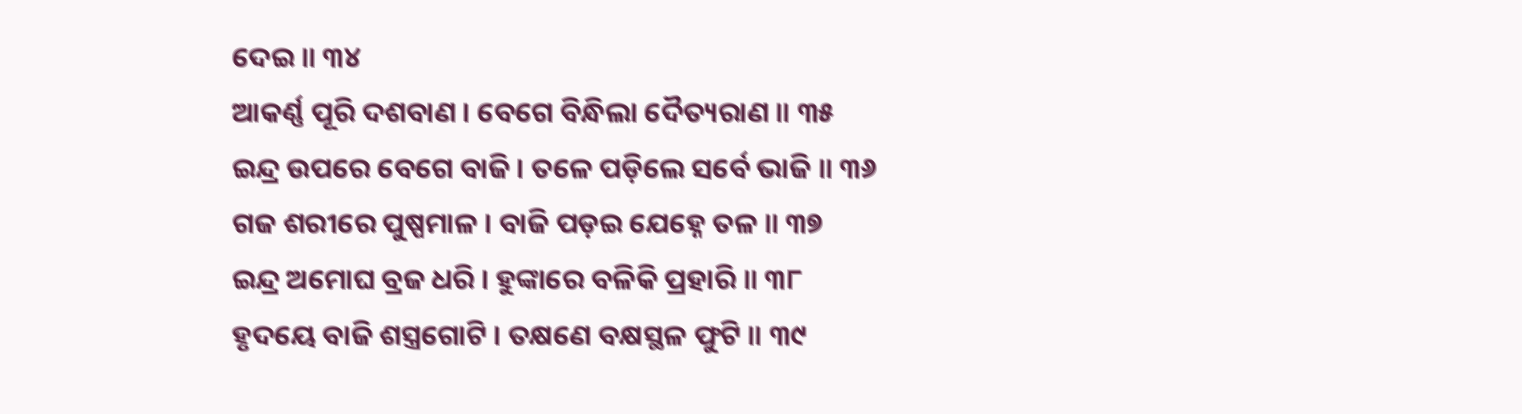ଦେଇ ॥ ୩୪
ଆକର୍ଣ୍ଣ ପୂରି ଦଶବାଣ । ବେଗେ ବିନ୍ଧିଲା ଦୈତ୍ୟରାଣ ॥ ୩୫
ଇନ୍ଦ୍ର ଉପରେ ବେଗେ ବାଜି । ତଳେ ପଡ଼ିଲେ ସର୍ବେ ଭାଜି ॥ ୩୬
ଗଜ ଶରୀରେ ପୁଷ୍ପମାଳ । ବାଜି ପଡ଼ଇ ଯେହ୍ନେ ତଳ ॥ ୩୭
ଇନ୍ଦ୍ର ଅମୋଘ ବ୍ରଜ ଧରି । ହୁଙ୍କାରେ ବଳିକି ପ୍ରହାରି ॥ ୩୮
ହୃଦୟେ ବାଜି ଶସ୍ତ୍ରଗୋଟି । ତକ୍ଷଣେ ବକ୍ଷସ୍ଥଳ ଫୁଟି ॥ ୩୯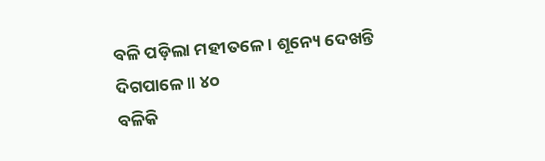ବଳି ପଡ଼ିଲା ମହୀତଳେ । ଶୂନ୍ୟେ ଦେଖନ୍ତି ଦିଗପାଳେ ॥ ୪୦
ବଳିକି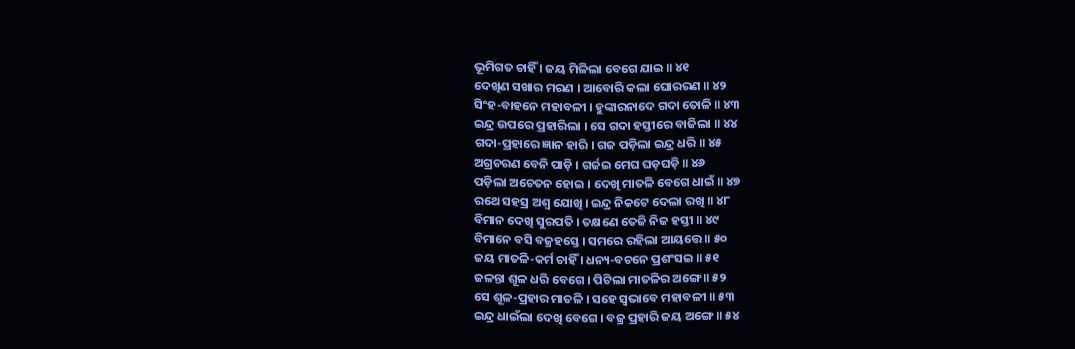ଭୂମିଗତ ଚାହିଁ । ଜୟ ମିଳିଲା ବେଗେ ଯାଇ ॥ ୪୧
ଦେଖିଣ ସଖାର ମରଣ । ଆବୋରି କଲା ଘୋରରଣ ॥ ୪୨
ସିଂହ-ବାହନେ ମହାବଳୀ । ହୁଙ୍କାରନାଦେ ଗଦା ତୋଳି ॥ ୪୩
ଇନ୍ଦ୍ର ଉପରେ ପ୍ରହାରିଲା । ସେ ଗଦା ହସ୍ତୀରେ ବାଜିଲା ॥ ୪୪
ଗଦା-ପ୍ରହାରେ ଜ୍ଞାନ ହାରି । ଗଜ ପଡ଼ିଲା ଇନ୍ଦ୍ର ଧରି ॥ ୪୫
ଅଗ୍ରଚରଣ ବେନି ପାଡ଼ି । ଗର୍ଜଇ ମେଘ ଘଡ଼ଘଡ଼ି ॥ ୪୬
ପଡ଼ିଲା ଅଚେତନ ହୋଇ । ଦେଖି ମାତଳି ବେଗେ ଧାଇଁ ॥ ୪୭
ରଥେ ସହସ୍ର ଅଶ୍ୱ ଯୋଖି । ଇନ୍ଦ୍ର ନିକଟେ ଦେଲା ରଖି ॥ ୪୮
ବିମାନ ଦେଖି ସୁରପତି । ତକ୍ଷଣେ ତେଜି ନିଜ ହସ୍ତୀ ॥ ୪୯
ବିମାନେ ବସି ବଜ୍ରହସ୍ତେ । ସମରେ ରହିଲା ଆୟତ୍ତେ ॥ ୫୦
ଜୟ ମାତଳି-କର୍ମ ଚାହିଁ । ଧନ୍ୟ-ବଚନେ ପ୍ରଶଂସଇ ॥ ୫୧
ଜଳନ୍ତା ଶୂଳ ଧରି ବେଗେ । ପିଟିଲା ମାତଳିର ଅଙ୍ଗେ ॥ ୫୨
ସେ ଶୂଳ-ପ୍ରହାର ମାତଳି । ସହେ ସ୍ୱଭାବେ ମହାବଳୀ ॥ ୫୩
ଇନ୍ଦ୍ର ଧାଇଁଲା ଦେଖି ବେଗେ । ବଜ୍ର ପ୍ରହାରି ଜୟ ଅଙ୍ଗେ ॥ ୫୪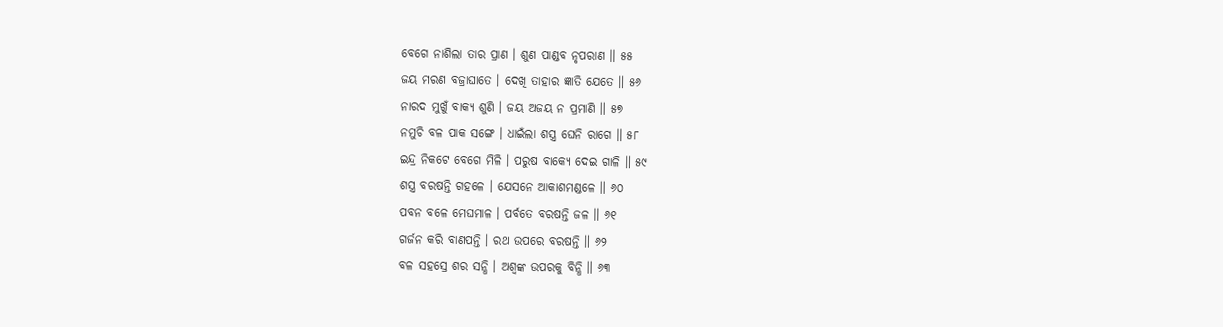ବେଗେ ନାଶିଲା ତାର ପ୍ରାଣ । ଶୁଣ ପାଣ୍ଡବ ନୃପରାଣ ॥ ୫୫
ଜୟ ମରଣ ବଜ୍ରାଘାତେ । ଦେଖି ତାହାର ଜ୍ଞାତି ଯେତେ ॥ ୫୬
ନାରଦ ମୁଖୁଁ ବାକ୍ୟ ଶୁଣି । ଜୟ ଅଜୟ ନ ପ୍ରମାଣି ॥ ୫୭
ନମୁଚି ବଳ ପାକ ସଙ୍ଗେ । ଧାଇଁଲା ଶସ୍ତ୍ର ଘେନି ରାଗେ ॥ ୫୮
ଇନ୍ଦ୍ର ନିକଟେ ବେଗେ ମିଳି । ପରୁଷ ବାକ୍ୟେ ଦେଇ ଗାଳି ॥ ୫୯
ଶସ୍ତ୍ର ବରଷନ୍ତି ଗହଳେ । ଯେସନେ ଆକାଶମଣ୍ଡଳେ ॥ ୬୦
ପବନ ବଳେ ମେଘମାଳ । ପର୍ବତେ ବରଷନ୍ତି ଜଳ ॥ ୬୧
ଗର୍ଜନ କରି ବାଣପନ୍ତି । ରଥ ଉପରେ ବରଷନ୍ତି ॥ ୬୨
ବଳ ସହସ୍ରେ ଶର ସନ୍ଧି । ଅଶ୍ୱଙ୍କ ଉପରକୁ ବିନ୍ଧି ॥ ୬୩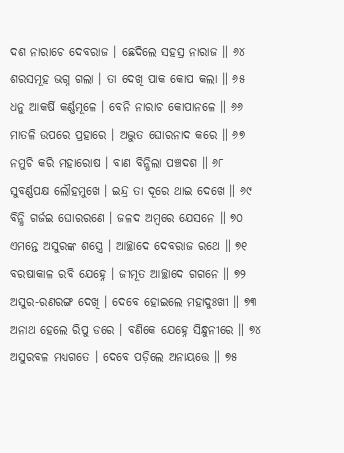ଦଶ ନାରାଚେ ଦେବରାଜ । ଛେଦିଲେ ସହସ୍ର ନାରାଜ ॥ ୬୪
ଶରସମୂହ ଭଗ୍ନ ଗଲା । ତା ଦେଖି ପାକ କୋପ କଲା ॥ ୬୫
ଧନୁ ଆକର୍ଷି କର୍ଣ୍ଣମୂଳେ । ବେନି ନାରାଚ କୋପାନଳେ ॥ ୬୬
ମାତଳି ଉପରେ ପ୍ରହାରେ । ଅଦ୍ଭୁତ ଘୋରନାଦ କରେ ॥ ୬୭
ନମୁଚି କରି ମହାରୋଷ । ବାଣ ବିନ୍ଧିଲା ପଞ୍ଚଦଶ ॥ ୬୮
ସୁବର୍ଣ୍ଣପକ୍ଷ ଲୌହମୁଖେ । ଇନ୍ଦ୍ର ତା ଦୂରେ ଥାଇ ଦେଖେ ॥ ୬୯
ବିନ୍ଧି ଗର୍ଜଇ ଘୋରରଣେ । ଜଳଦ ଅମ୍ବରେ ଯେସନେ ॥ ୭୦
ଏମନ୍ତେ ଅସୁରଙ୍କ ଶସ୍ତ୍ରେ । ଆଚ୍ଛାଦେ ଦେବରାଜ ରଥେ ॥ ୭୧
ବରଷାକାଳ ରବି ଯେହ୍ନେ । ଜୀମୂତ ଆଚ୍ଛାଦେ ଗଗନେ ॥ ୭୨
ଅସୁର-ରଣରଙ୍ଗ ଦେଖି । ଦେବେ ହୋଇଲେ ମହାଦୁଃଖୀ ॥ ୭୩
ଅନାଥ ହେଲେ ରିପୁ ଡରେ । ବଣିକେ ଯେହ୍ନେ ସିନ୍ଧୁନୀରେ ॥ ୭୪
ଅସୁରବଳ ମଧ୍ୟଗତେ । ଦେବେ ପଡ଼ିଲେ ଅନାୟତ୍ତେ ॥ ୭୫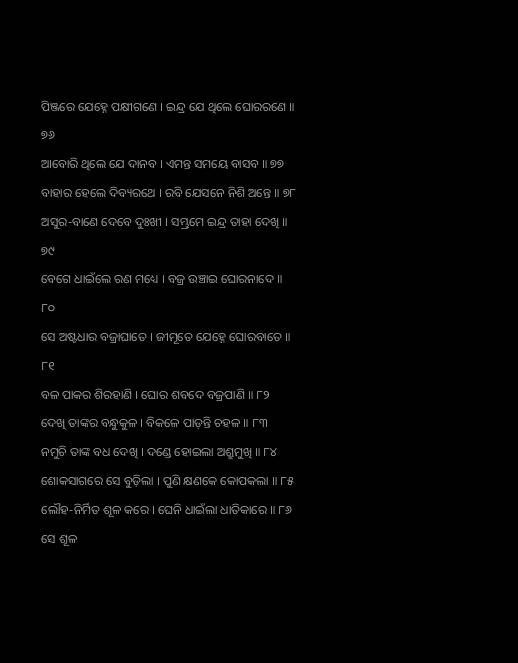ପିଞ୍ଜରେ ଯେହ୍ନେ ପକ୍ଷୀଗଣେ । ଇନ୍ଦ୍ର ଯେ ଥିଲେ ଘୋରରଣେ ॥ ୭୬
ଆବୋରି ଥିଲେ ଯେ ଦାନବ । ଏମନ୍ତ ସମୟେ ବାସବ ॥ ୭୭
ବାହାର ହେଲେ ଦିବ୍ୟରଥେ । ରବି ଯେସନେ ନିଶି ଅନ୍ତେ ॥ ୭୮
ଅସୁର-ବାଣେ ଦେବେ ଦୁଃଖୀ । ସମ୍ଭ୍ରମେ ଇନ୍ଦ୍ର ତାହା ଦେଖି ॥ ୭୯
ବେଗେ ଧାଇଁଲେ ରଣ ମଧ୍ୟେ । ବଜ୍ର ଉଞ୍ଚାଇ ଘୋରନାଦେ ॥ ୮୦
ସେ ଅଷ୍ଟଧାର ବଜ୍ରାଘାତେ । ଜୀମୂତେ ଯେହ୍ନେ ଘୋରବାତେ ॥ ୮୧
ବଳ ପାକର ଶିରହାଣି । ଘୋର ଶବଦେ ବଜ୍ରପାଣି ॥ ୮୨
ଦେଖି ତାଙ୍କର ବନ୍ଧୁକୁଳ । ବିକଳେ ପାଡ଼ନ୍ତି ଚହଳ ॥ ୮୩
ନମୁଚି ତାଙ୍କ ବଧ ଦେଖି । ଦଣ୍ଡେ ହୋଇଲା ଅଶ୍ରୁମୁଖି ॥ ୮୪
ଶୋକସାଗରେ ସେ ବୁଡ଼ିଲା । ପୁଣି କ୍ଷଣକେ କୋପକଲା ॥ ୮୫
ଲୌହ-ନିର୍ମିତ ଶୂଳ କରେ । ଘେନି ଧାଇଁଲା ଧାତିକାରେ ॥ ୮୬
ସେ ଶୂଳ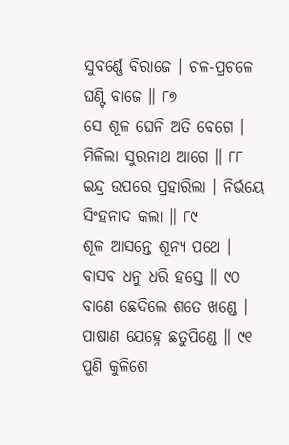ସୁବର୍ଣ୍ଣେ ବିରାଜେ । ଚଳ-ପ୍ରଚଳେ ଘଣ୍ଟି ବାଜେ ॥ ୮୭
ସେ ଶୂଳ ଘେନି ଅତି ବେଗେ । ମିଳିଲା ସୁରନାଥ ଆଗେ ॥ ୮୮
ଇନ୍ଦ୍ର ଉପରେ ପ୍ରହାରିଲା । ନିର୍ଭୟେ ସିଂହନାଦ କଲା ॥ ୮୯
ଶୂଳ ଆସନ୍ତେ ଶୂନ୍ୟ ପଥେ । ବାସବ ଧନୁ ଧରି ହସ୍ତେ ॥ ୯୦
ବାଣେ ଛେଦିଲେ ଶତେ ଖଣ୍ଡେ । ପାଷାଣ ଯେହ୍ନେ ଛତୁପିଣ୍ଡେ ॥ ୯୧
ପୁଣି କୁଳିଶେ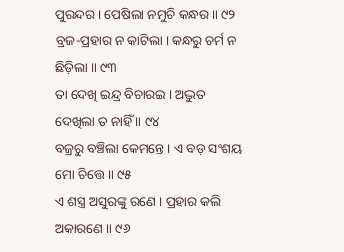ପୁରନ୍ଦର । ପେଷିଲା ନମୁଚି କନ୍ଧର ॥ ୯୨
ବ୍ରଜ-ପ୍ରହାର ନ କାଟିଲା । କନ୍ଧରୁ ଚର୍ମ ନ ଛିଡ଼ିଲା ॥ ୯୩
ତା ଦେଖି ଇନ୍ଦ୍ର ବିଚାରଇ । ଅଦ୍ଭୁତ ଦେଖିଲା ତ ନାହିଁ ॥ ୯୪
ବଜ୍ରରୁ ବଞ୍ଚିଲା କେମନ୍ତେ । ଏ ବଡ଼ ସଂଶୟ ମୋ ଚିତ୍ତେ ॥ ୯୫
ଏ ଶସ୍ତ୍ର ଅସୁରଙ୍କୁ ରଣେ । ପ୍ରହାର କଲି ଅକାରଣେ ॥ ୯୬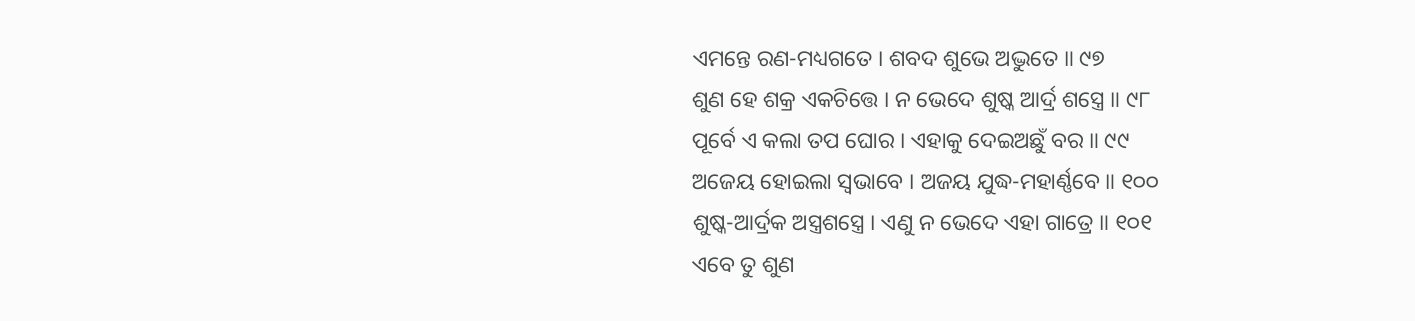ଏମନ୍ତେ ରଣ-ମଧ୍ୟଗତେ । ଶବଦ ଶୁଭେ ଅଦ୍ଭୁତେ ॥ ୯୭
ଶୁଣ ହେ ଶକ୍ର ଏକଚିତ୍ତେ । ନ ଭେଦେ ଶୁଷ୍କ ଆର୍ଦ୍ର ଶସ୍ତ୍ରେ ॥ ୯୮
ପୂର୍ବେ ଏ କଲା ତପ ଘୋର । ଏହାକୁ ଦେଇଅଛୁଁ ବର ॥ ୯୯
ଅଜେୟ ହୋଇଲା ସ୍ୱଭାବେ । ଅଜୟ ଯୁଦ୍ଧ-ମହାର୍ଣ୍ଣବେ ॥ ୧୦୦
ଶୁଷ୍କ-ଆର୍ଦ୍ରକ ଅସ୍ତ୍ରଶସ୍ତ୍ରେ । ଏଣୁ ନ ଭେଦେ ଏହା ଗାତ୍ରେ ॥ ୧୦୧
ଏବେ ତୁ ଶୁଣ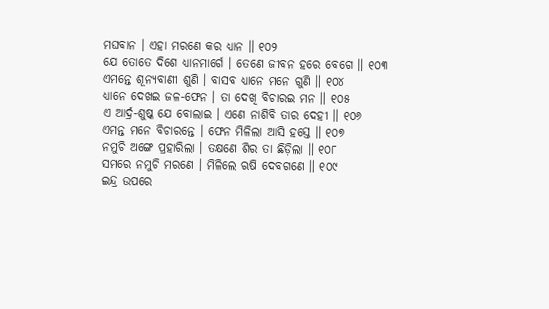ମଘବାନ । ଏହା ମରଣେ କର ଧ୍ୟାନ ॥ ୧୦୨
ଯେ ତୋତେ ଦିଶେ ଧ୍ୟାନମାର୍ଗେ । ତେଣେ ଜୀବନ ହରେ ବେଗେ ॥ ୧୦୩
ଏମନ୍ତେ ଶୂନ୍ୟବାଣୀ ଶୁଣି । ବାସବ ଧ୍ୟାନେ ମନେ ଗୁଣି ॥ ୧୦୪
ଧ୍ୟାନେ ଦେଖଇ ଜଳ-ଫେନ । ତା ଦେଖି ବିଚାରଇ ମନ ॥ ୧୦୫
ଏ ଆର୍ଦ୍ର-ଶୁଷ୍କ ଯେ ବୋଲାଇ । ଏଣେ ନାଶିବି ତାର ଦେହୀ ॥ ୧୦୬
ଏମନ୍ତ ମନେ ବିଚାରନ୍ତେ । ଫେନ ମିଳିଲା ଆସି ହସ୍ତେ ॥ ୧୦୭
ନମୁଚି ଅଙ୍ଗେ ପ୍ରହାରିଲା । ତକ୍ଷଣେ ଶିର ତା ଛିଡ଼ିଲା ॥ ୧୦୮
ସମରେ ନମୁଚି ମରଣେ । ମିଳିଲେ ଋଷି ଦେବଗଣେ ॥ ୧୦୯
ଇନ୍ଦ୍ର ଉପରେ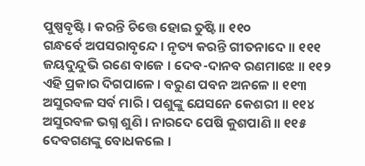ପୁଷ୍ପବୃଷ୍ଟି । କରନ୍ତି ଚିତ୍ତେ ହୋଇ ତୁଷ୍ଟି ॥ ୧୧୦
ଗନ୍ଧର୍ବେ ଅପସରାବୃନ୍ଦେ । ନୃତ୍ୟ କରନ୍ତି ଗୀତନାଦେ ॥ ୧୧୧
ଜୟଦୁନ୍ଦୁଭି ରଣେ ବାଜେ । ଦେବ-ଦାନବ ରଣମାଝେ ॥ ୧୧୨
ଏହି ପ୍ରକାର ଦିଗପାଳେ । ବରୁଣ ପବନ ଅନଳେ ॥ ୧୧୩
ଅସୁରବଳ ସର୍ବ ମାରି । ପଶୁଙ୍କୁ ଯେସନେ କେଶରୀ ॥ ୧୧୪
ଅସୁରବଳ ଭଗ୍ନ ଶୁଣି । ନାରଦେ ପେଷି କୁଶପାଣି ॥ ୧୧୫
ଦେବଗଣଙ୍କୁ ବୋଧକଲେ ।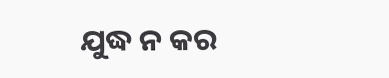ଯୁଦ୍ଧ ନ କର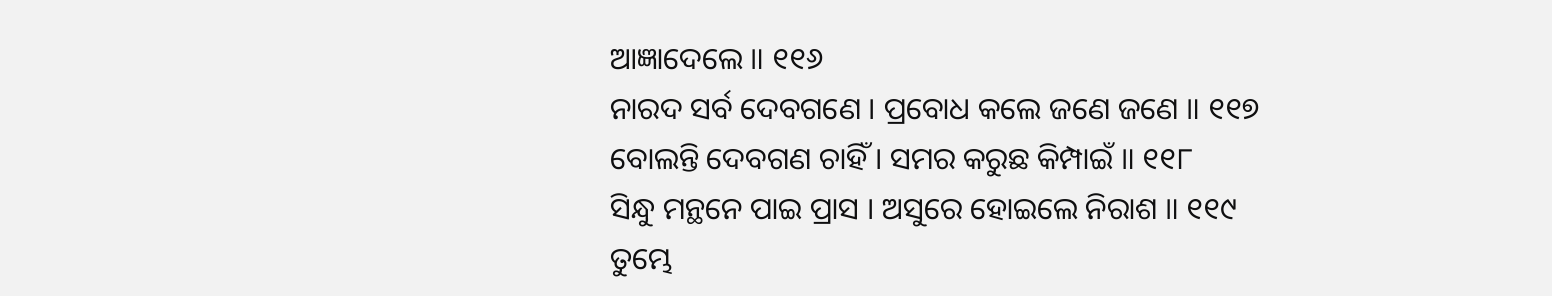ଆଜ୍ଞାଦେଲେ ॥ ୧୧୬
ନାରଦ ସର୍ବ ଦେବଗଣେ । ପ୍ରବୋଧ କଲେ ଜଣେ ଜଣେ ॥ ୧୧୭
ବୋଲନ୍ତି ଦେବଗଣ ଚାହିଁ । ସମର କରୁଛ କିମ୍ପାଇଁ ॥ ୧୧୮
ସିନ୍ଧୁ ମନ୍ଥନେ ପାଇ ପ୍ରାସ । ଅସୁରେ ହୋଇଲେ ନିରାଶ ॥ ୧୧୯
ତୁମ୍ଭେ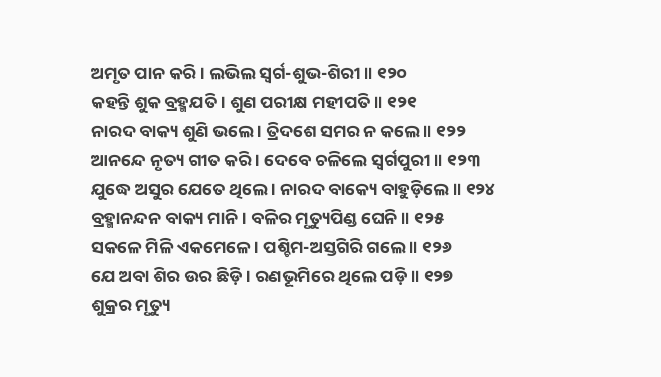ଅମୃତ ପାନ କରି । ଲଭିଲ ସ୍ୱର୍ଗ-ଶୁଭ-ଶିରୀ ॥ ୧୨୦
କହନ୍ତି ଶୁକ ବ୍ରହ୍ମଯତି । ଶୁଣ ପରୀକ୍ଷ ମହୀପତି ॥ ୧୨୧
ନାରଦ ବାକ୍ୟ ଶୁଣି ଭଲେ । ତ୍ରିଦଶେ ସମର ନ କଲେ ॥ ୧୨୨
ଆନନ୍ଦେ ନୃତ୍ୟ ଗୀତ କରି । ଦେବେ ଚଳିଲେ ସ୍ୱର୍ଗପୁରୀ ॥ ୧୨୩
ଯୁଦ୍ଧେ ଅସୁର ଯେତେ ଥିଲେ । ନାରଦ ବାକ୍ୟେ ବାହୁଡ଼ିଲେ ॥ ୧୨୪
ବ୍ରହ୍ମାନନ୍ଦନ ବାକ୍ୟ ମାନି । ବଳିର ମୃତ୍ୟୁପିଣ୍ଡ ଘେନି ॥ ୧୨୫
ସକଳେ ମିଳି ଏକମେଳେ । ପଶ୍ଚିମ-ଅସ୍ତଗିରି ଗଲେ ॥ ୧୨୬
ଯେ ଅବା ଶିର ଉର ଛିଡ଼ି । ରଣଭୂମିରେ ଥିଲେ ପଡ଼ି ॥ ୧୨୭
ଶୁକ୍ରର ମୃତ୍ୟୁ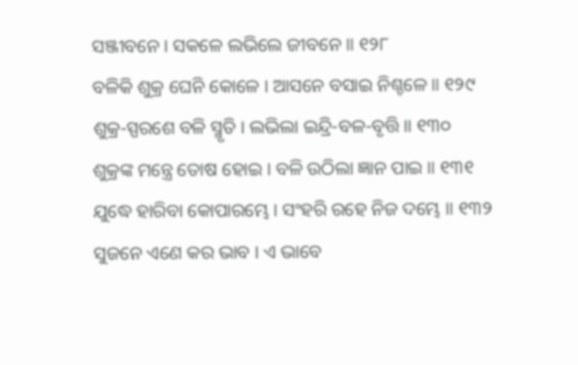ସଞ୍ଜୀବନେ । ସକଳେ ଲଭିଲେ ଜୀବନେ ॥ ୧୨୮
ବଳିକି ଶୁକ୍ର ଘେନି କୋଳେ । ଆସନେ ବସାଇ ନିଶ୍ଚଳେ ॥ ୧୨୯
ଶୁକ୍ର-ସ୍ପରଶେ ବଳି ସ୍ମୃତି । ଲଭିଲା ଇନ୍ଦ୍ରି-ବଳ-ବୃତ୍ତି ॥ ୧୩୦
ଶୁକ୍ରଙ୍କ ମନ୍ତ୍ରେ ତୋଷ ହୋଇ । ବଳି ଉଠିଲା ଜ୍ଞାନ ପାଇ ॥ ୧୩୧
ଯୁଦ୍ଧେ ହାରିବା କୋପାରମ୍ଭେ । ସଂହରି ରହେ ନିଜ ଦମ୍ଭେ ॥ ୧୩୨
ସୁଜନେ ଏଣେ କର ଭାବ । ଏ ଭାବେ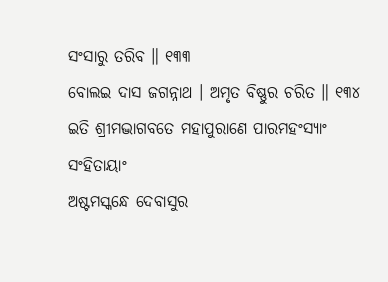ସଂସାରୁ ତରିବ ॥ ୧୩୩
ବୋଲଇ ଦାସ ଜଗନ୍ନାଥ । ଅମୃତ ବିଷ୍ଣୁର ଚରିତ ॥ ୧୩୪
ଇତି ଶ୍ରୀମଦ୍ଭାଗବତେ ମହାପୁରାଣେ ପାରମହଂସ୍ୟାଂ ସଂହିତାୟାଂ
ଅଷ୍ଟମସ୍କନ୍ଧେ ଦେବାସୁର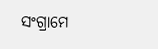ସଂଗ୍ରାମେ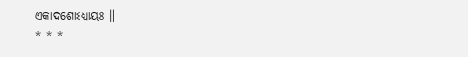ଏକାଦଶୋଽଧ୍ୟାୟଃ ॥
* * *